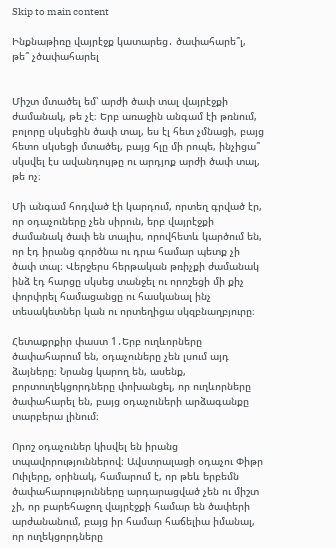Skip to main content

Ինքնաթիռը վայրէջք կատարեց․ ծափահարե՞լ, թե՞ չծափահարել


Միշտ մտածել եմ՝ արժի ծափ տալ վայրէջքի ժամանակ, թե չէ։ Երբ առաջին անգամ էի թռնում, բոլորը սկսեցին ծափ տալ, ես էլ հետ չմնացի, բայց հետո սկսեցի մտածել, բայց հլը մի րոպե, ինչիցա՞ սկսվել էս ավանդույթը ու արդյոք արժի ծափ տալ, թե ոչ։

Մի անգամ հոդված էի կարդում, որտեղ գրված էր, որ օդաչուները չեն սիրուն, երբ վայրէջքի ժամանակ ծափ են տալիս, որովհետև կարծում են, որ էդ իրանց գործնա ու դրա համար պետք չի ծափ տալ։ Վերջերս հերթական թռիչքի ժամանակ ինձ էդ հարցը սկսեց տանջել ու որոշեցի մի քիչ փորփրել համացանցը ու հասկանալ ինչ տեսակետներ կան ու որտեղիցա սկզբնաղբյուրը։

Հետաքրքիր փաստ 1․Երբ ուղևորները ծափահարում են, օդաչուները չեն լսում այդ ձայները։ Նրանց կարող են, ասենք, բորտուղեկցորդները փոխանցել, որ ուղևորները ծափահարել են, բայց օդաչուների արձագանքը տարբերա լինում։

Որոշ օդաչուներ կիսվել են իրանց տպավորություններով։ Ավստրալացի օդաչու Փիթր Ուիլերը, օրինակ, համարում է, որ թեև երբեմն ծափահարությունները արդարացված չեն ու միշտ չի, որ բարեհաջող վայրէջքի համար են ծափերի արժանանում, բայց իր համար հաճելիա իմանալ, որ ուղեկցորդները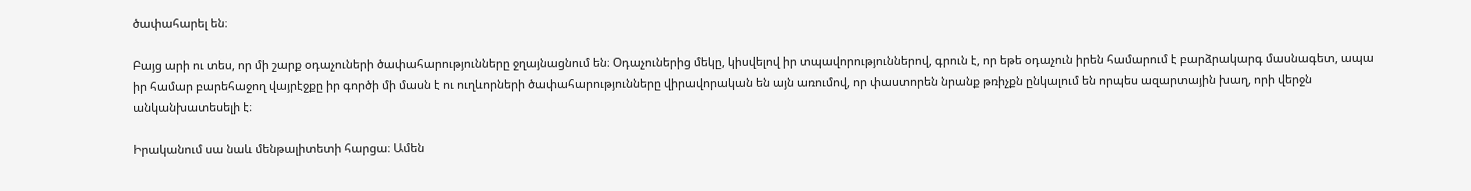ծափահարել են։

Բայց արի ու տես, որ մի շարք օդաչուների ծափահարությունները ջղայնացնում են։ Օդաչուներից մեկը, կիսվելով իր տպավորություններով, գրուն է, որ եթե օդաչուն իրեն համարում է բարձրակարգ մասնագետ, ապա իր համար բարեհաջող վայրէջքը իր գործի մի մասն է ու ուղևորների ծափահարությունները վիրավորական են այն առումով, որ փաստորեն նրանք թռիչքն ընկալում են որպես ազարտային խաղ, որի վերջն անկանխատեսելի է։

Իրականում սա նաև մենթալիտետի հարցա։ Ամեն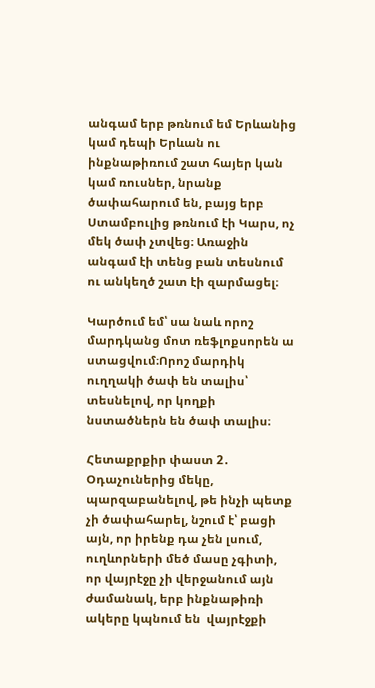անգամ երբ թռնում եմ Երևանից կամ դեպի Երևան ու ինքնաթիռում շատ հայեր կան կամ ռուսներ, նրանք ծափահարում են, բայց երբ Ստամբուլից թռնում էի Կարս, ոչ մեկ ծափ չտվեց։ Առաջին անգամ էի տենց բան տեսնում ու անկեղծ շատ էի զարմացել։

Կարծում եմ՝ սա նաև որոշ մարդկանց մոտ ռեֆլոքսորեն ա ստացվում։Որոշ մարդիկ ուղղակի ծափ են տալիս՝ տեսնելով, որ կողքի նստածներն են ծափ տալիս։

Հետաքրքիր փաստ 2․ Օդաչուներից մեկը, պարզաբանելով, թե ինչի պետք չի ծափահարել, նշում է՝ բացի այն, որ իրենք դա չեն լսում, ուղևորների մեծ մասը չգիտի, որ վայրէջը չի վերջանում այն ժամանակ, երբ ինքնաթիռի ակերը կպնում են  վայրէջքի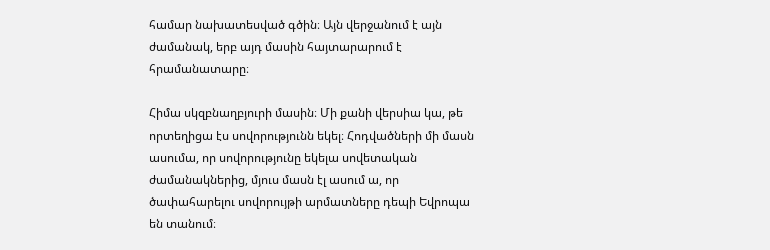համար նախատեսված գծին։ Այն վերջանում է այն ժամանակ, երբ այդ մասին հայտարարում է  հրամանատարը։

Հիմա սկզբնաղբյուրի մասին։ Մի քանի վերսիա կա, թե որտեղիցա էս սովորությունն եկել։ Հոդվածների մի մասն ասումա, որ սովորությունը եկելա սովետական ժամանակներից, մյուս մասն էլ ասում ա, որ ծափահարելու սովորույթի արմատները դեպի Եվրոպա են տանում։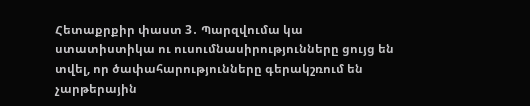Հետաքրքիր փաստ 3․ Պարզվումա կա ստատիստիկա ու ուսումնասիրությունները ցույց են տվել, որ ծափահարությունները գերակշռում են չարթերային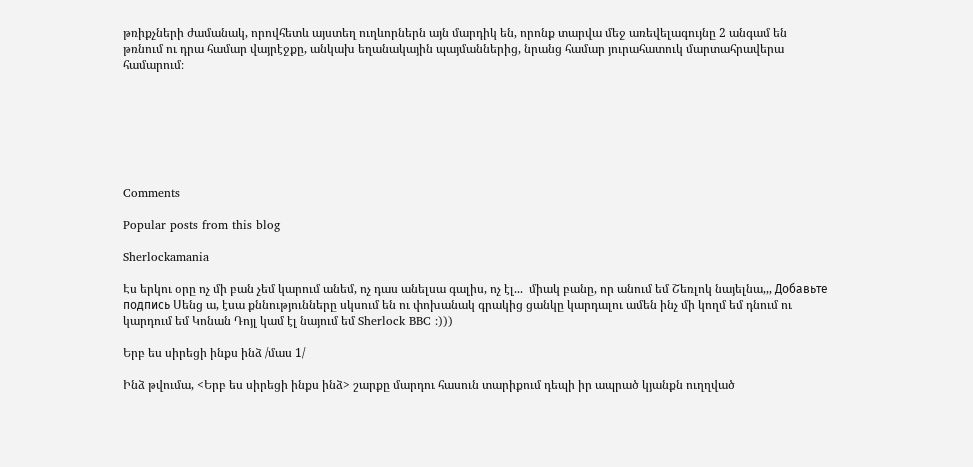թռիքչների ժամանակ, որովհետև այստեղ ուղևորներն այն մարդիկ են, որոնք տարվա մեջ առեվելագույնը 2 անգամ են թռնում ու դրա համար վայրէջքը, անկախ եղանակային պայմաններից, նրանց համար յուրահատուկ մարտահրավերա համարում։







Comments

Popular posts from this blog

Sherlockamania

Էս երկու օրը ոչ մի բան չեմ կարում անեմ, ոչ դաս անելսա գալիս, ոչ էլ...  միակ բանը, որ անում եմ Շեռլոկ նայելնա,,, Добавьте подпись Սենց ա, էսա քննությունները սկսում են ու փոխանակ գրակից ցանկը կարդալու ամեն ինչ մի կողմ եմ դնում ու կարդում եմ Կոնան Դոյլ կամ էլ նայում եմ Sherlock BBC :)))

Երբ ես սիրեցի ինքս ինձ /մաս 1/

Ինձ թվումա, <Երբ ես սիրեցի ինքս ինձ> շարքը մարդու հասուն տարիքում դեպի իր ապրած կյանքն ուղղված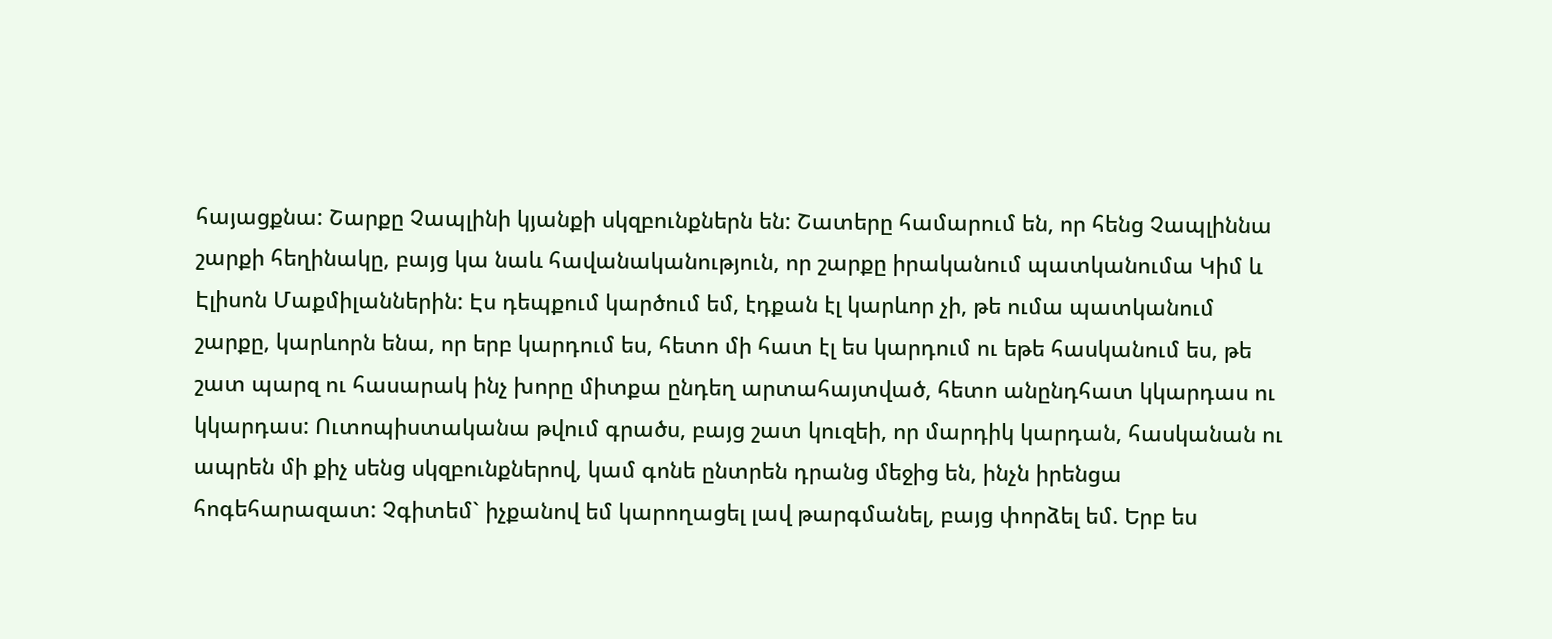հայացքնա: Շարքը Չապլինի կյանքի սկզբունքներն են: Շատերը համարում են, որ հենց Չապլիննա շարքի հեղինակը, բայց կա նաև հավանականություն, որ շարքը իրականում պատկանումա Կիմ և Էլիսոն Մաքմիլաններին: Էս դեպքում կարծում եմ, էդքան էլ կարևոր չի, թե ումա պատկանում շարքը, կարևորն ենա, որ երբ կարդում ես, հետո մի հատ էլ ես կարդում ու եթե հասկանում ես, թե շատ պարզ ու հասարակ ինչ խորը միտքա ընդեղ արտահայտված, հետո անընդհատ կկարդաս ու կկարդաս: Ուտոպիստականա թվում գրածս, բայց շատ կուզեի, որ մարդիկ կարդան, հասկանան ու ապրեն մի քիչ սենց սկզբունքներով, կամ գոնե ընտրեն դրանց մեջից են, ինչն իրենցա հոգեհարազատ: Չգիտեմ` իչքանով եմ կարողացել լավ թարգմանել, բայց փորձել եմ. Երբ ես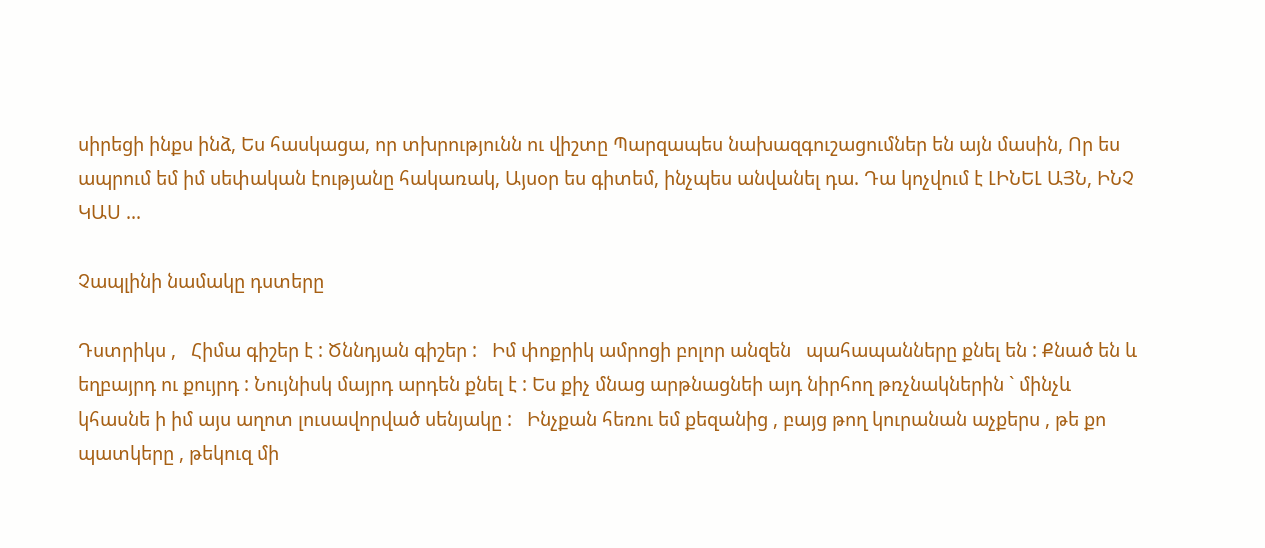սիրեցի ինքս ինձ, Ես հասկացա, որ տխրությունն ու վիշտը Պարզապես նախազգուշացումներ են այն մասին, Որ ես ապրում եմ իմ սեփական էությանը հակառակ, Այսօր ես գիտեմ, ինչպես անվանել դա. Դա կոչվում է ԼԻՆԵԼ ԱՅՆ, ԻՆՉ ԿԱՍ ...

Չապլինի նամակը դստերը

Դստրիկս ,   Հիմա գիշեր է : Ծննդյան գիշեր :   Իմ փոքրիկ ամրոցի բոլոր անզեն   պահապանները քնել են : Քնած են և   եղբայրդ ու քույրդ : Նույնիսկ մայրդ արդեն քնել է : Ես քիչ մնաց արթնացնեի այդ նիրհող թռչնակներին ` մինչև   կհասնե ի իմ այս աղոտ լուսավորված սենյակը :   Ինչքան հեռու եմ քեզանից , բայց թող կուրանան աչքերս , թե քո պատկերը , թեկուզ մի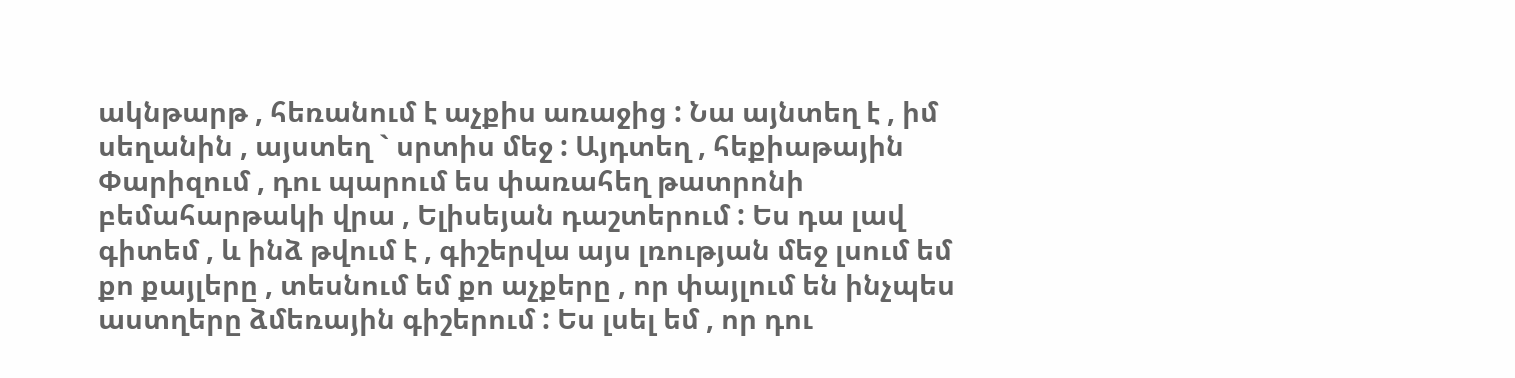ակնթարթ , հեռանում է աչքիս առաջից : Նա այնտեղ է , իմ սեղանին , այստեղ ` սրտիս մեջ : Այդտեղ , հեքիաթային Փարիզում , դու պարում ես փառահեղ թատրոնի բեմահարթակի վրա , Ելիսեյան դաշտերում : Ես դա լավ գիտեմ , և ինձ թվում է , գիշերվա այս լռության մեջ լսում եմ քո քայլերը , տեսնում եմ քո աչքերը , որ փայլում են ինչպես աստղերը ձմեռային գիշերում : Ես լսել եմ , որ դու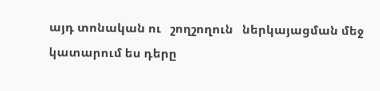այդ տոնական ու   շողշողուն   ներկայացման մեջ կատարում ես դերը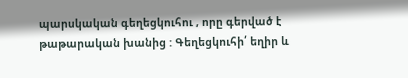պարսկական գեղեցկուհու , որը գերված է թաթարական խանից : Գեղեցկուհի՛ եղիր և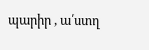պարիր , ա՛ստղ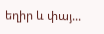եղիր և փայ...